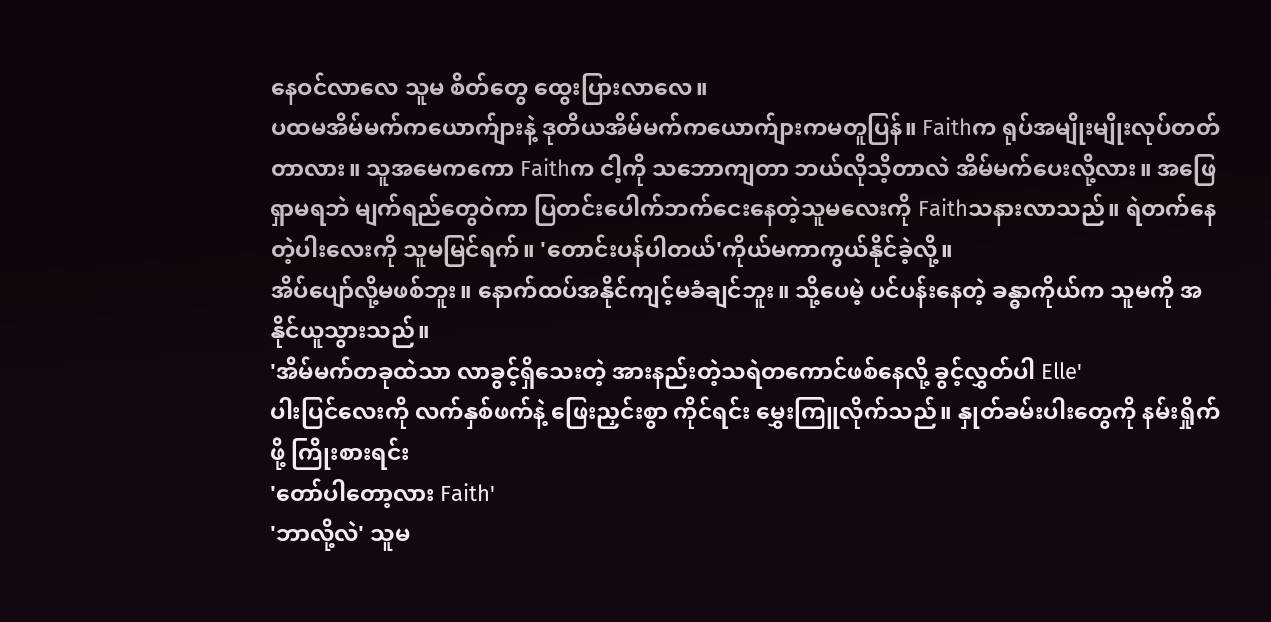နေဝင်လာလေ သူမ စိတ်တွေ ထွေးပြားလာလေ။
ပထမအိမ်မက်ကယောက်ျားနဲ့ ဒုတိယအိမ်မက်ကယောက်ျားကမတူပြန်။ Faithက ရုပ်အမျိုးမျိုးလုပ်တတ်တာလား။ သူအမေကကော Faithက ငါ့ကို သဘောကျတာ ဘယ်လိုသိ့တာလဲ အိမ်မက်ပေးလို့လား။ အဖြေရှာမရဘဲ မျက်ရည်တွေဝဲကာ ပြတင်းပေါက်ဘက်ငေးနေတဲ့သူမလေးကို Faithသနားလာသည်။ ရဲတက်နေတဲ့ပါးလေးကို သူမမြင်ရက်။ 'တောင်းပန်ပါတယ်'ကိုယ်မကာကွယ်နိုင်ခဲ့လို့။
အိပ်ပျော်လို့မဖစ်ဘူး။ နောက်ထပ်အနိုင်ကျင့်မခံချင်ဘူး။ သို့ပေမဲ့ ပင်ပန်းနေတဲ့ ခန္ဓာကိုယ်က သူမကို အနိုင်ယူသွားသည်။
'အိမ်မက်တခုထဲသာ လာခွင့်ရှိသေးတဲ့ အားနည်းတဲ့သရဲတကောင်ဖစ်နေလို့ ခွင့်လွှတ်ပါ Elle'
ပါးပြင်လေးကို လက်နှစ်ဖက်နဲ့ ဖြေးညှင်းစွာ ကိုင်ရင်း မွှေးကြူလိုက်သည်။ နှုတ်ခမ်းပါးတွေကို နမ်းရှိုက်ဖို့ ကြိုးစားရင်း
'တော်ပါတော့လား Faith'
'ဘာလို့လဲ' သူမ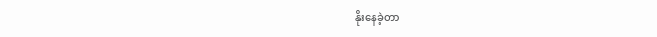နိုးနေခဲ့တာ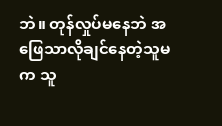ဘဲ။ တုန်လှုပ်မနေဘဲ အဖြေသာလိုချင်နေတဲ့သူမက သူ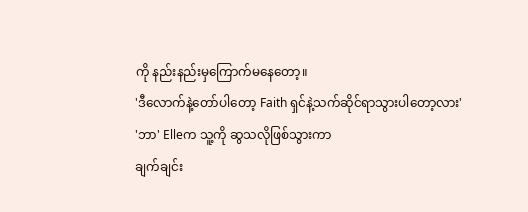ကို နည်းနည်းမှကြောက်မနေတော့။
'ဒီလောက်နဲ့တော်ပါတော့ Faith ရှင်နဲ့သက်ဆိုင်ရာသွားပါတော့လား'
'ဘာ' Elleက သူ့ကို ဆွသလိုဖြစ်သွားကာ
ချက်ချင်း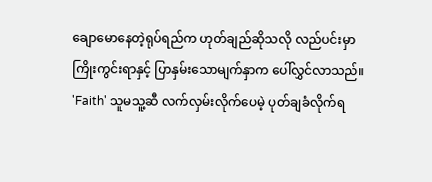ချောမောနေတဲ့ရုပ်ရည်က ဟုတ်ချည်ဆိုသလို လည်ပင်းမှာ ကြိုးကွင်းရာနှင့် ပြာနှမ်းသောမျက်နှာက ပေါ်လွှင်လာသည်။
'Faith' သူမသူ့ဆီ လက်လှမ်းလိုက်ပေမဲ့ ပုတ်ချခံလိုက်ရ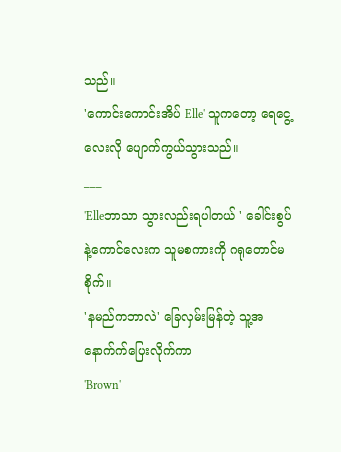သည်။
'ကောင်းကောင်းအိပ် Elle' သူကတော့ ရေငွေ့လေးလို ပျောက်ကွယ်သွားသည်။
___
'Elleဘာသာ သွားလည်းရပါတယ် ' ခေါင်းစွပ်နဲ့ကောင်လေးက သူမစကားကို ဂရုတောင်မစိုက်။
'နမည်ကဘာလဲ' ခြေလှမ်းမြန်တဲ့ သူ့အနောက်က်ပြေးလိုက်ကာ
'Brown'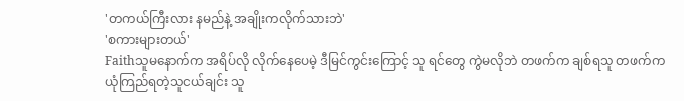'တကယ်ကြီးလား နမည်နဲ့ အချိုးကလိုက်သားဘဲ'
'စကားများတယ်'
Faithသူမနောက်က အရိပ်လို လိုက်နေပေမဲ့ ဒီမြင်ကွင်းကြောင့် သူ ရင်တွေ ကွဲမလိုဘဲ တဖက်က ချစ်ရသူ တဖက်က ယုံကြည်ရတဲ့သူငယ်ချင်း သူ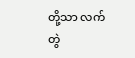တို့သာ လက်တွဲ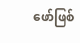ဖော်ဖြစ်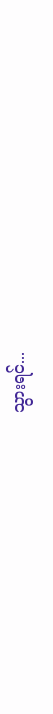သွားရင်...